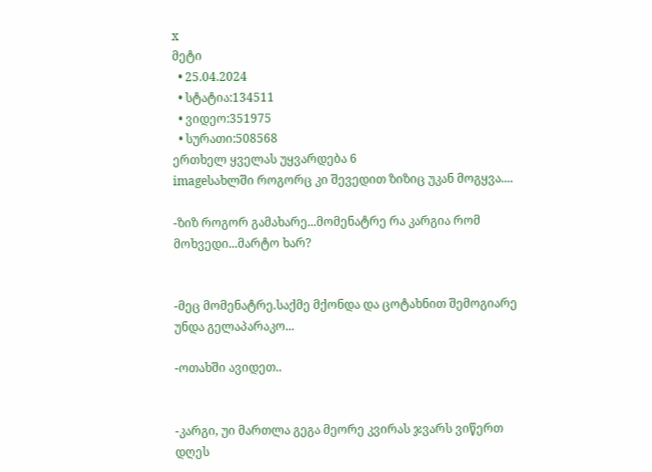x
მეტი
  • 25.04.2024
  • სტატია:134511
  • ვიდეო:351975
  • სურათი:508568
ერთხელ ყველას უყვარდება 6
imageსახლში როგორც კი შევედით ზიზიც უკან მოგყვა....

-ზიზ როგორ გამახარე...მომენატრე რა კარგია რომ მოხვედი...მარტო ხარ?


-მეც მომენატრე.საქმე მქონდა და ცოტახნით შემოგიარე უნდა გელაპარაკო...

-ოთახში ავიდეთ..


-კარგი, უი მართლა გეგა მეორე კვირას ჯვარს ვიწერთ დღეს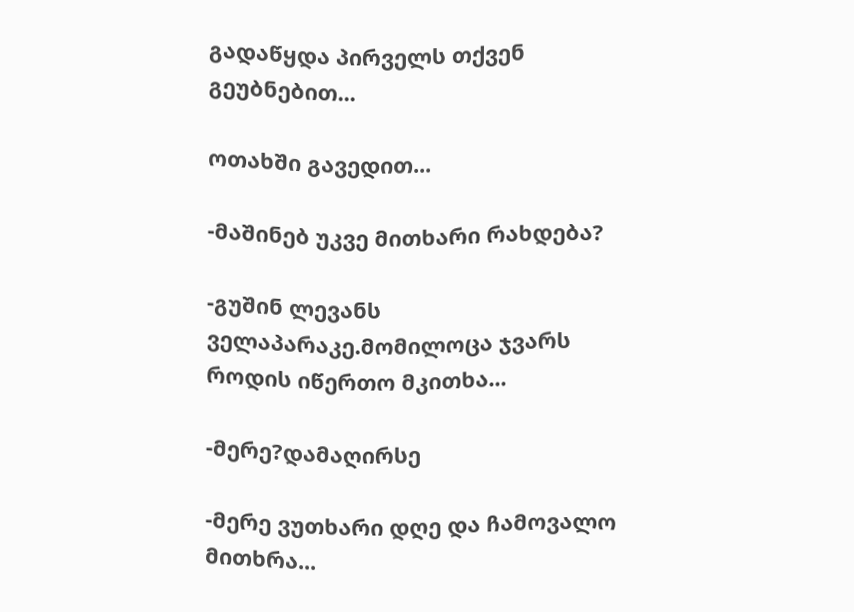გადაწყდა პირველს თქვენ გეუბნებით...

ოთახში გავედით...

-მაშინებ უკვე მითხარი რახდება?

-გუშინ ლევანს ველაპარაკე.მომილოცა ჯვარს როდის იწერთო მკითხა...

-მერე?დამაღირსე

-მერე ვუთხარი დღე და ჩამოვალო მითხრა...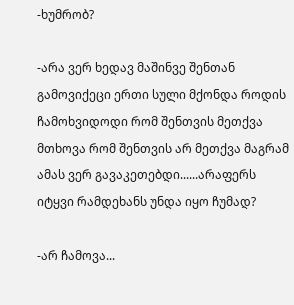-ხუმრობ?

-არა ვერ ხედავ მაშინვე შენთან გამოვიქეცი ერთი სული მქონდა როდის ჩამოხვიდოდი რომ შენთვის მეთქვა მთხოვა რომ შენთვის არ მეთქვა მაგრამ ამას ვერ გავაკეთებდი......არაფერს იტყვი რამდეხანს უნდა იყო ჩუმად?

-არ ჩამოვა...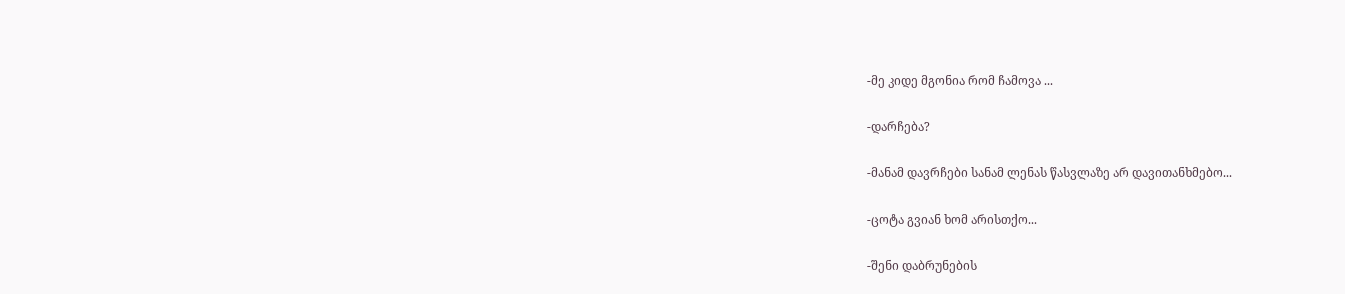-მე კიდე მგონია რომ ჩამოვა ...

-დარჩება?

-მანამ დავრჩები სანამ ლენას წასვლაზე არ დავითანხმებო...

-ცოტა გვიან ხომ არისთქო...

-შენი დაბრუნების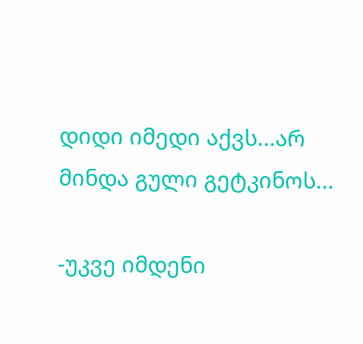დიდი იმედი აქვს...არ მინდა გული გეტკინოს...

-უკვე იმდენი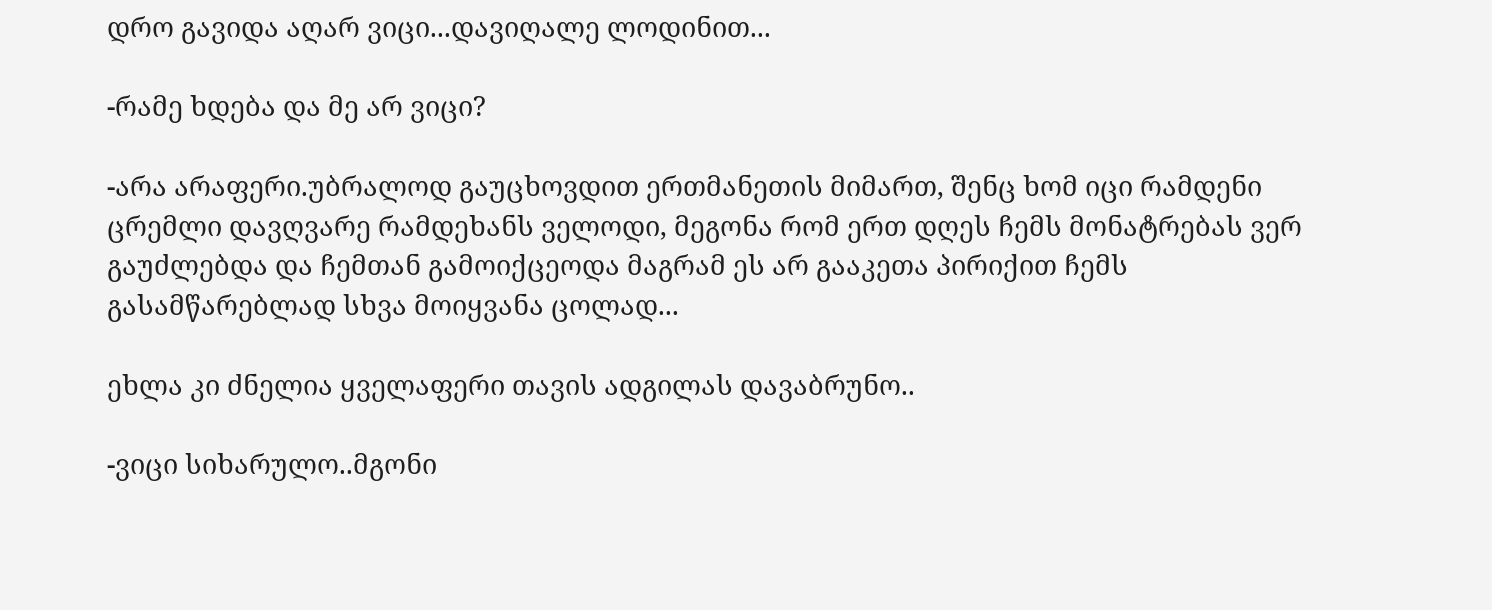დრო გავიდა აღარ ვიცი...დავიღალე ლოდინით...

-რამე ხდება და მე არ ვიცი?

-არა არაფერი.უბრალოდ გაუცხოვდით ერთმანეთის მიმართ, შენც ხომ იცი რამდენი ცრემლი დავღვარე რამდეხანს ველოდი, მეგონა რომ ერთ დღეს ჩემს მონატრებას ვერ გაუძლებდა და ჩემთან გამოიქცეოდა მაგრამ ეს არ გააკეთა პირიქით ჩემს გასამწარებლად სხვა მოიყვანა ცოლად...

ეხლა კი ძნელია ყველაფერი თავის ადგილას დავაბრუნო..

-ვიცი სიხარულო..მგონი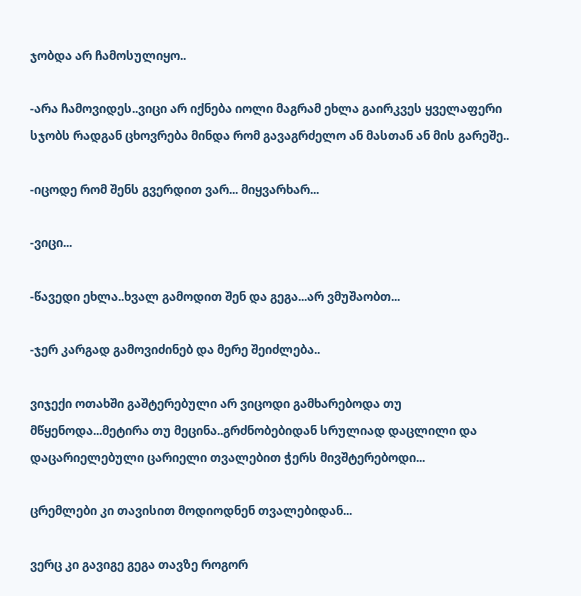ჯობდა არ ჩამოსულიყო..

-არა ჩამოვიდეს..ვიცი არ იქნება იოლი მაგრამ ეხლა გაირკვეს ყველაფერი სჯობს რადგან ცხოვრება მინდა რომ გავაგრძელო ან მასთან ან მის გარეშე..

-იცოდე რომ შენს გვერდით ვარ... მიყვარხარ...

-ვიცი...

-წავედი ეხლა..ხვალ გამოდით შენ და გეგა...არ ვმუშაობთ...

-ჯერ კარგად გამოვიძინებ და მერე შეიძლება..

ვიჯექი ოთახში გაშტერებული არ ვიცოდი გამხარებოდა თუ მწყენოდა...მეტირა თუ მეცინა..გრძნობებიდან სრულიად დაცლილი და დაცარიელებული ცარიელი თვალებით ჭერს მივშტერებოდი...

ცრემლები კი თავისით მოდიოდნენ თვალებიდან...

ვერც კი გავიგე გეგა თავზე როგორ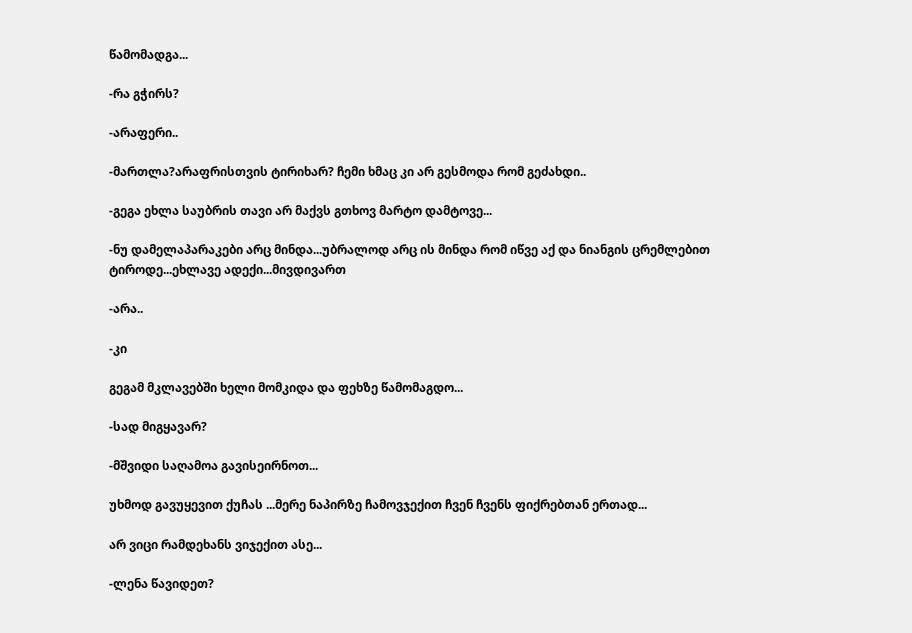წამომადგა...

-რა გჭირს?

-არაფერი..

-მართლა?არაფრისთვის ტირიხარ? ჩემი ხმაც კი არ გესმოდა რომ გეძახდი..

-გეგა ეხლა საუბრის თავი არ მაქვს გთხოვ მარტო დამტოვე...

-ნუ დამელაპარაკები არც მინდა...უბრალოდ არც ის მინდა რომ იწვე აქ და ნიანგის ცრემლებით ტიროდე...ეხლავე ადექი...მივდივართ

-არა..

-კი

გეგამ მკლავებში ხელი მომკიდა და ფეხზე წამომაგდო...

-სად მიგყავარ?

-მშვიდი საღამოა გავისეირნოთ...

უხმოდ გავუყევით ქუჩას ...მერე ნაპირზე ჩამოვჯექით ჩვენ ჩვენს ფიქრებთან ერთად...

არ ვიცი რამდეხანს ვიჯექით ასე...

-ლენა წავიდეთ?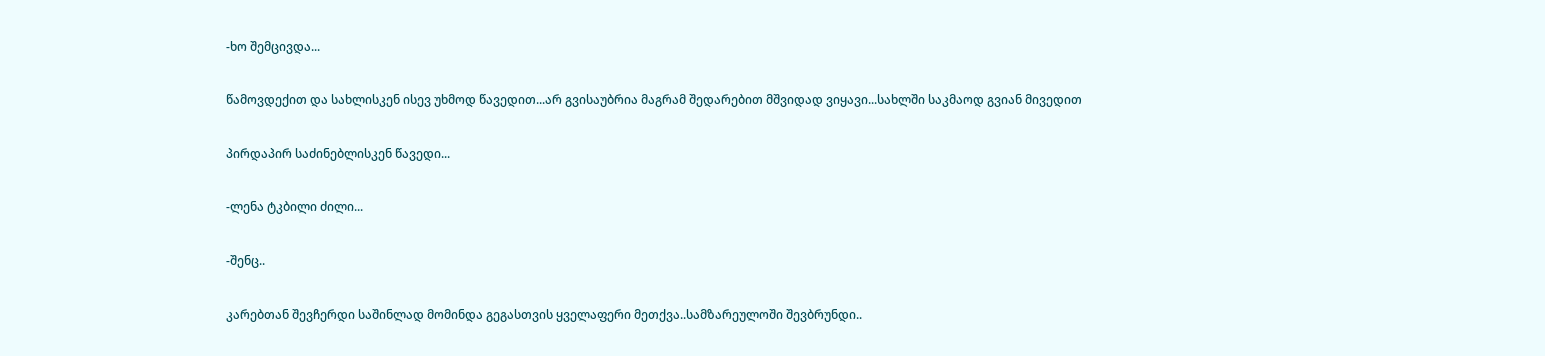-ხო შემცივდა...

წამოვდექით და სახლისკენ ისევ უხმოდ წავედით...არ გვისაუბრია მაგრამ შედარებით მშვიდად ვიყავი...სახლში საკმაოდ გვიან მივედით

პირდაპირ საძინებლისკენ წავედი...

-ლენა ტკბილი ძილი...

-შენც..

კარებთან შევჩერდი საშინლად მომინდა გეგასთვის ყველაფერი მეთქვა..სამზარეულოში შევბრუნდი..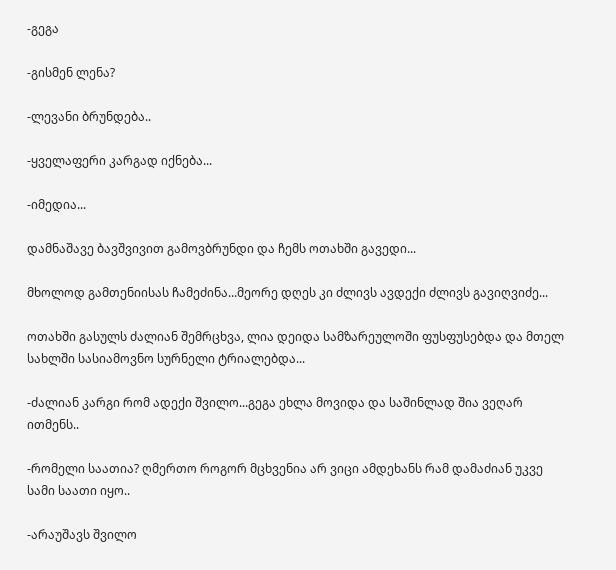-გეგა

-გისმენ ლენა?

-ლევანი ბრუნდება..

-ყველაფერი კარგად იქნება...

-იმედია...

დამნაშავე ბავშვივით გამოვბრუნდი და ჩემს ოთახში გავედი...

მხოლოდ გამთენიისას ჩამეძინა...მეორე დღეს კი ძლივს ავდექი ძლივს გავიღვიძე...

ოთახში გასულს ძალიან შემრცხვა, ლია დეიდა სამზარეულოში ფუსფუსებდა და მთელ სახლში სასიამოვნო სურნელი ტრიალებდა...

-ძალიან კარგი რომ ადექი შვილო...გეგა ეხლა მოვიდა და საშინლად შია ვეღარ ითმენს..

-რომელი საათია? ღმერთო როგორ მცხვენია არ ვიცი ამდეხანს რამ დამაძიან უკვე სამი საათი იყო..

-არაუშავს შვილო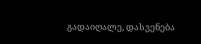გადაიღალე, დასვენება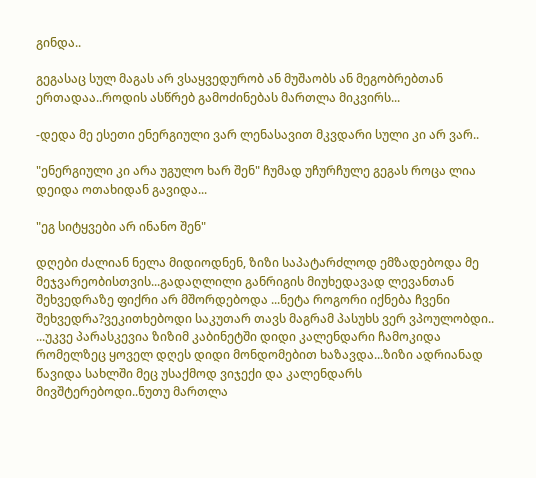გინდა..

გეგასაც სულ მაგას არ ვსაყვედურობ ან მუშაობს ან მეგობრებთან ერთადაა..როდის ასწრებ გამოძინებას მართლა მიკვირს...

-დედა მე ესეთი ენერგიული ვარ ლენასავით მკვდარი სული კი არ ვარ..

"ენერგიული კი არა უგულო ხარ შენ" ჩუმად უჩურჩულე გეგას როცა ლია დეიდა ოთახიდან გავიდა...

"ეგ სიტყვები არ ინანო შენ"

დღები ძალიან ნელა მიდიოდნენ, ზიზი საპატარძლოდ ემზადებოდა მე მეჯვარეობისთვის...გადაღლილი განრიგის მიუხედავად ლევანთან შეხვედრაზე ფიქრი არ მშორდებოდა ...ნეტა როგორი იქნება ჩვენი შეხვედრა?ვეკითხებოდი საკუთარ თავს მაგრამ პასუხს ვერ ვპოულობდი.. ...უკვე პარასკევია ზიზიმ კაბინეტში დიდი კალენდარი ჩამოკიდა რომელზეც ყოველ დღეს დიდი მონდომებით ხაზავდა...ზიზი ადრიანად წავიდა სახლში მეც უსაქმოდ ვიჯექი და კალენდარს მივშტერებოდი..ნუთუ მართლა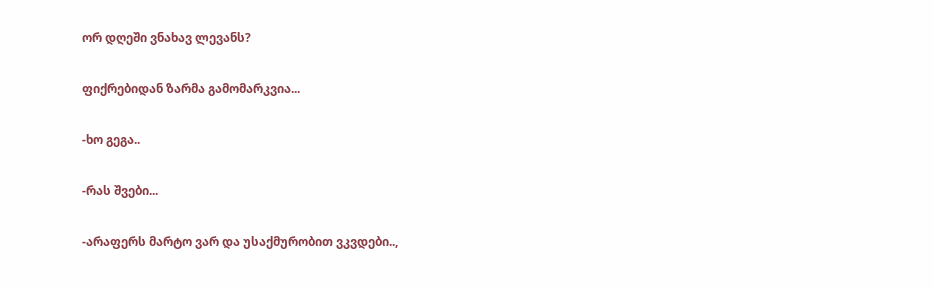ორ დღეში ვნახავ ლევანს?

ფიქრებიდან ზარმა გამომარკვია...

-ხო გეგა..

-რას შვები...

-არაფერს მარტო ვარ და უსაქმურობით ვკვდები..,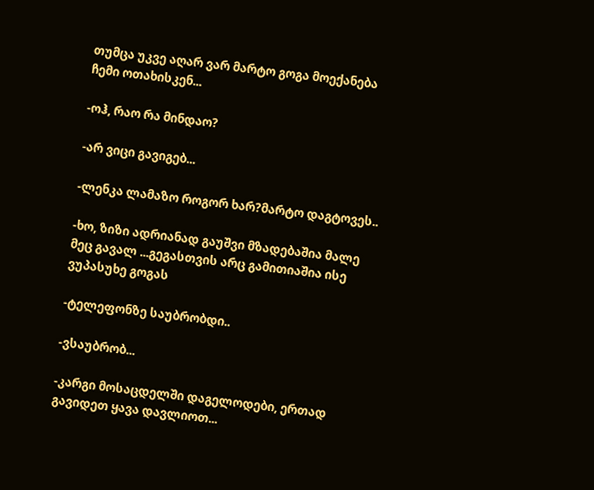თუმცა უკვე აღარ ვარ მარტო გოგა მოექანება ჩემი ოთახისკენ...

-ოჰ, რაო რა მინდაო?

-არ ვიცი გავიგებ...

-ლენკა ლამაზო როგორ ხარ?მარტო დაგტოვეს..

-ხო, ზიზი ადრიანად გაუშვი მზადებაშია მალე მეც გავალ ...გეგასთვის არც გამითიაშია ისე ვუპასუხე გოგას

-ტელეფონზე საუბრობდი..

-ვსაუბრობ...

-კარგი მოსაცდელში დაგელოდები, ერთად გავიდეთ ყავა დავლიოთ...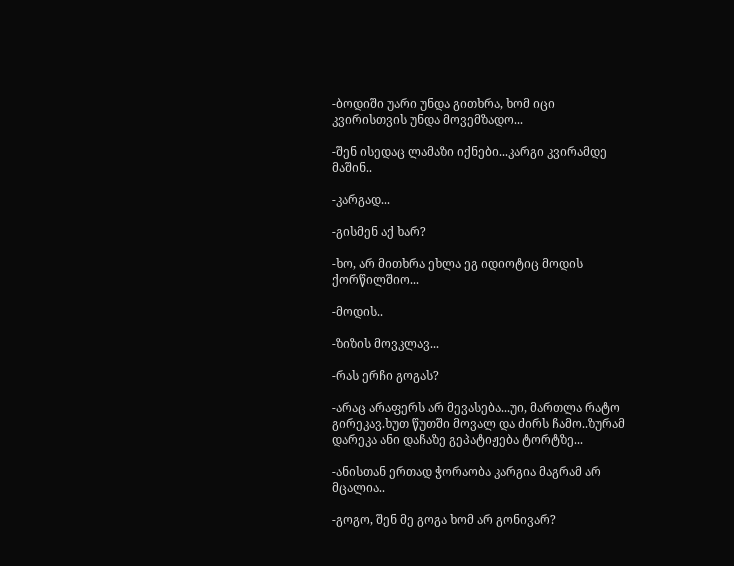-ბოდიში უარი უნდა გითხრა, ხომ იცი კვირისთვის უნდა მოვემზადო...

-შენ ისედაც ლამაზი იქნები...კარგი კვირამდე მაშინ..

-კარგად...

-გისმენ აქ ხარ?

-ხო, არ მითხრა ეხლა ეგ იდიოტიც მოდის ქორწილშიო...

-მოდის..

-ზიზის მოვკლავ...

-რას ერჩი გოგას?

-არაც არაფერს არ მევასება...უი, მართლა რატო გირეკავ.ხუთ წუთში მოვალ და ძირს ჩამო..ზურამ დარეკა ანი დაჩაზე გეპატიჟება ტორტზე...

-ანისთან ერთად ჭორაობა კარგია მაგრამ არ მცალია..

-გოგო, შენ მე გოგა ხომ არ გონივარ?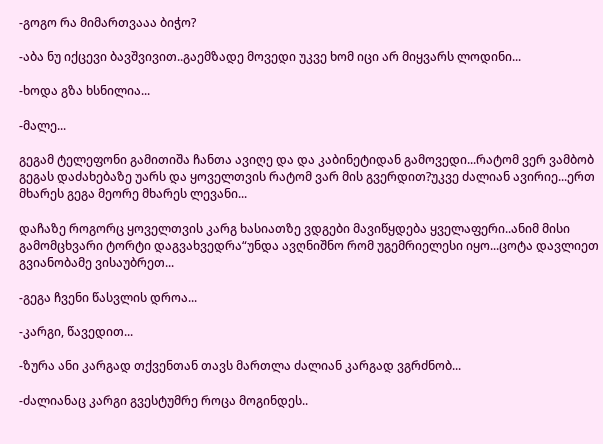-გოგო რა მიმართვააა ბიჭო?

-აბა ნუ იქცევი ბავშვივით..გაემზადე მოვედი უკვე ხომ იცი არ მიყვარს ლოდინი...

-ხოდა გზა ხსნილია...

-მალე...

გეგამ ტელეფონი გამითიშა ჩანთა ავიღე და და კაბინეტიდან გამოვედი...რატომ ვერ ვამბობ გეგას დაძახებაზე უარს და ყოველთვის რატომ ვარ მის გვერდით?უკვე ძალიან ავირიე...ერთ მხარეს გეგა მეორე მხარეს ლევანი...

დაჩაზე როგორც ყოველთვის კარგ ხასიათზე ვდგები მავიწყდება ყველაფერი..ანიმ მისი გამომცხვარი ტორტი დაგვახვედრა“უნდა ავღნიშნო რომ უგემრიელესი იყო...ცოტა დავლიეთ გვიანობამე ვისაუბრეთ...

-გეგა ჩვენი წასვლის დროა...

-კარგი, წავედით...

-ზურა ანი კარგად თქვენთან თავს მართლა ძალიან კარგად ვგრძნობ...

-ძალიანაც კარგი გვესტუმრე როცა მოგინდეს..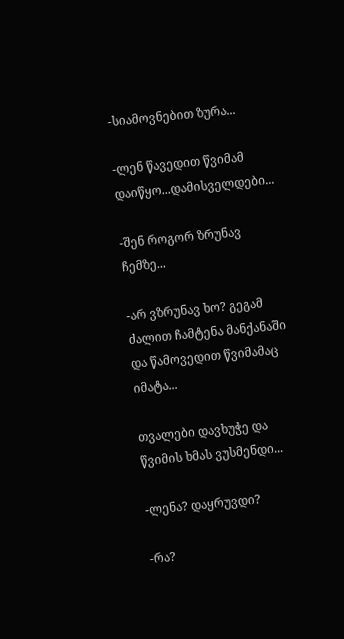-სიამოვნებით ზურა...

-ლენ წავედით წვიმამ დაიწყო...დამისველდები...

-შენ როგორ ზრუნავ ჩემზე...

-არ ვზრუნავ ხო? გეგამ ძალით ჩამტენა მანქანაში და წამოვედით წვიმამაც იმატა...

თვალები დავხუჭე და წვიმის ხმას ვუსმენდი...

-ლენა? დაყრუვდი?

-რა?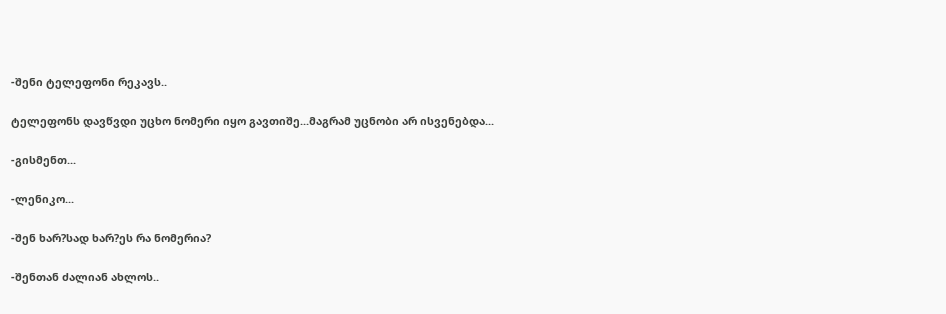-შენი ტელეფონი რეკავს..

ტელეფონს დავწვდი უცხო ნომერი იყო გავთიშე...მაგრამ უცნობი არ ისვენებდა...

-გისმენთ...

-ლენიკო...

-შენ ხარ?სად ხარ?ეს რა ნომერია?

-შენთან ძალიან ახლოს..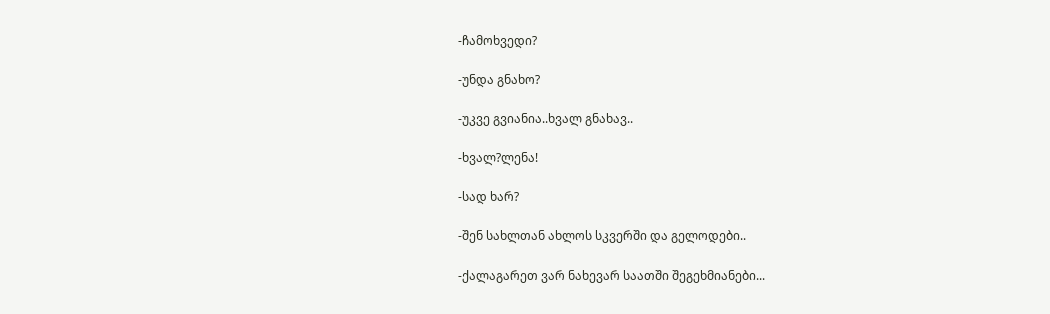-ჩამოხვედი?

-უნდა გნახო?

-უკვე გვიანია..ხვალ გნახავ..

-ხვალ?ლენა!

-სად ხარ?

-შენ სახლთან ახლოს სკვერში და გელოდები..

-ქალაგარეთ ვარ ნახევარ საათში შეგეხმიანები...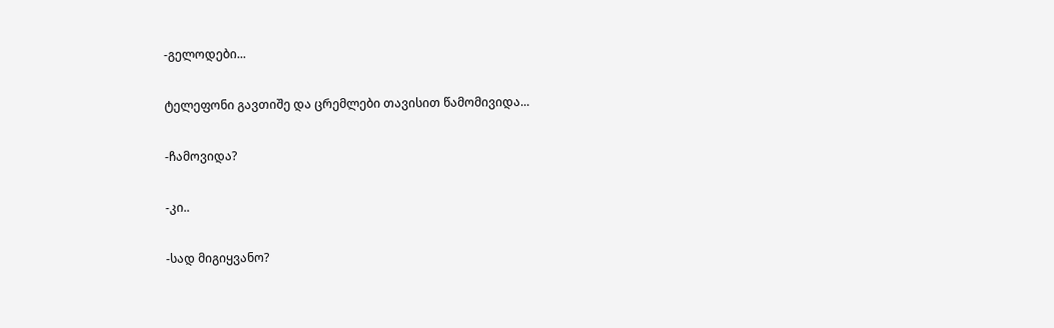-გელოდები...

ტელეფონი გავთიშე და ცრემლები თავისით წამომივიდა...

-ჩამოვიდა?

-კი..

-სად მიგიყვანო?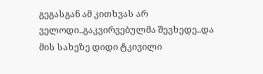გეგასგან ამ კითხვას არ ველოდი..გაკვირვებულმა შევხედე..და მის სახეზე დიდი ტკივილი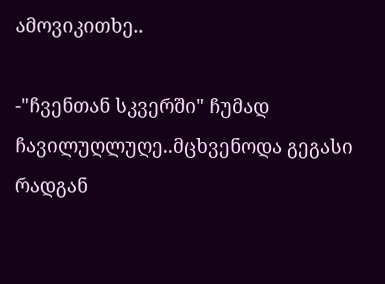ამოვიკითხე..

-"ჩვენთან სკვერში" ჩუმად ჩავილუღლუღე..მცხვენოდა გეგასი რადგან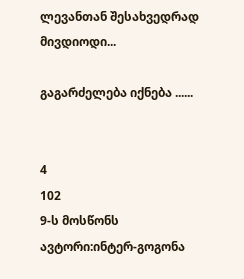ლევანთან შესახვედრად მივდიოდი...

გაგარძელება იქნება ......


4
102
9-ს მოსწონს
ავტორი:ინტერ-გოგონა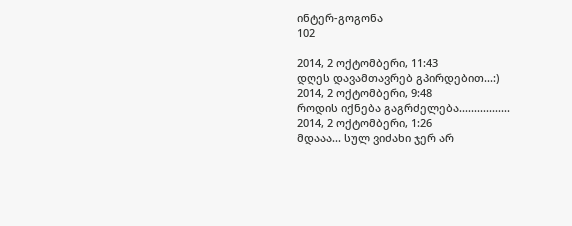ინტერ-გოგონა
102

2014, 2 ოქტომბერი, 11:43
დღეს დავამთავრებ გპირდებით...:)
2014, 2 ოქტომბერი, 9:48
როდის იქნება გაგრძელება.................
2014, 2 ოქტომბერი, 1:26
მდააა... სულ ვიძახი ჯერ არ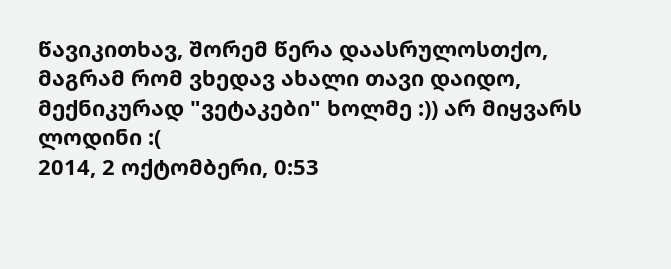წავიკითხავ, შორემ წერა დაასრულოსთქო, მაგრამ რომ ვხედავ ახალი თავი დაიდო, მექნიკურად "ვეტაკები" ხოლმე :)) არ მიყვარს ლოდინი :(
2014, 2 ოქტომბერი, 0:53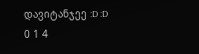დავიტანჯეე :D :D
0 1 4